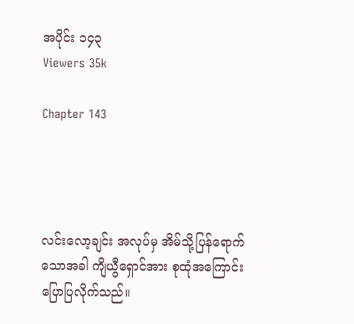အပိုင်း ၁၄၃
Viewers 35k

Chapter 143




လင်းလော့ချင်း အလုပ်မှ အိမ်သို့ပြန်ရောက်သောအခါ ကျိယွီရှောင်အား စုထုံအကြောင်း ပြောပြလိုက်သည်။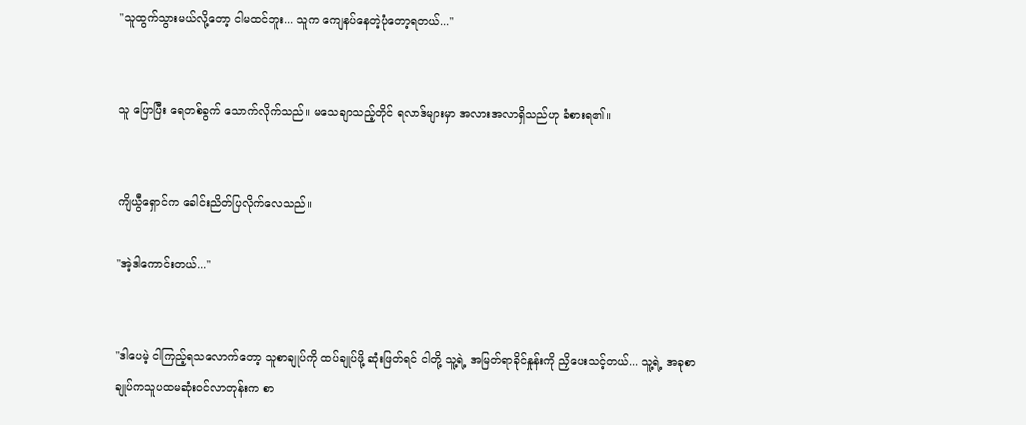"သူထွက်သွားမယ်လို့တော့ ငါမထင်ဘူး... သူက ကျေနပ်နေတဲ့ပုံတော့ရတယ်..."


သူ ပြောပြီး ရေတစ်ခွက် သောက်လိုက်သည်။ မသေချာသည့်တိုင် ရလာဒ်များမှာ အလားအလာရှိသည်ဟု ခံစားရ၏။


ကျိယွီရှောင်က ခေါင်းညိတ်ပြလိုက်လေသည်။

"အဲ့ဒါကောင်းတယ်..."


"ဒါပေမဲ့ ငါကြည့်ရသလောက်တော့ သူစာချုပ်ကို ထပ်ချုပ်ဖို့ ဆုံးဖြတ်ရင် ငါတို့ သူ့ရဲ့ အမြတ်ရာခိုင်နှုန်းကို ညှိပေးသင့်တယ်... သူ့ရဲ့ အခုစာချုပ်ကသူပထမဆုံးဝင်လာတုန်းက စာ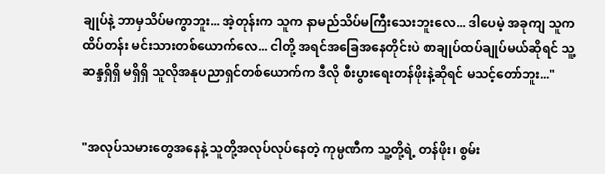ချုပ်နဲ့ ဘာမှသိပ်မကွာဘူး... အဲ့တုန်းက သူက နာမည်သိပ်မကြီးသေးဘူးလေ... ဒါပေမဲ့ အခုကျ သူက ထိပ်တန်း မင်းသားတစ်ယောက်လေ... ငါတို့ အရင်အခြေအနေတိုင်းပဲ စာချုပ်ထပ်ချုပ်မယ်ဆိုရင် သူ့ ဆန္ဒရှိရှိ မရှိရှိ သူလိုအနုပညာရှင်တစ်ယောက်က ဒီလို စီးပွားရေးတန်ဖိုးနဲ့ဆိုရင် မသင့်တော်ဘူး..."


"အလုပ်သမားတွေအနေနဲ့ သူတို့အလုပ်လုပ်နေတဲ့ ကုမ္ပဏီက သူ့တို့ရဲ့ တန်ဖိုး၊ စွမ်း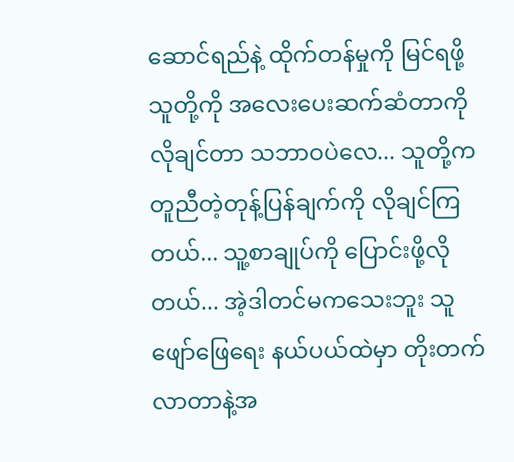ဆောင်ရည်နဲ့ ထိုက်တန်မှုကို မြင်ရဖို့ သူတို့ကို အလေးပေးဆက်ဆံတာကို လိုချင်တာ သဘာဝပဲလေ... သူတို့က တူညီတဲ့တုန့်ပြန်ချက်ကို လိုချင်ကြတယ်... သူ့စာချုပ်ကို ပြောင်းဖို့လိုတယ်... အဲ့ဒါတင်မကသေးဘူး သူ ဖျော်ဖြေရေး နယ်ပယ်ထဲမှာ တိုးတက်လာတာနဲ့အ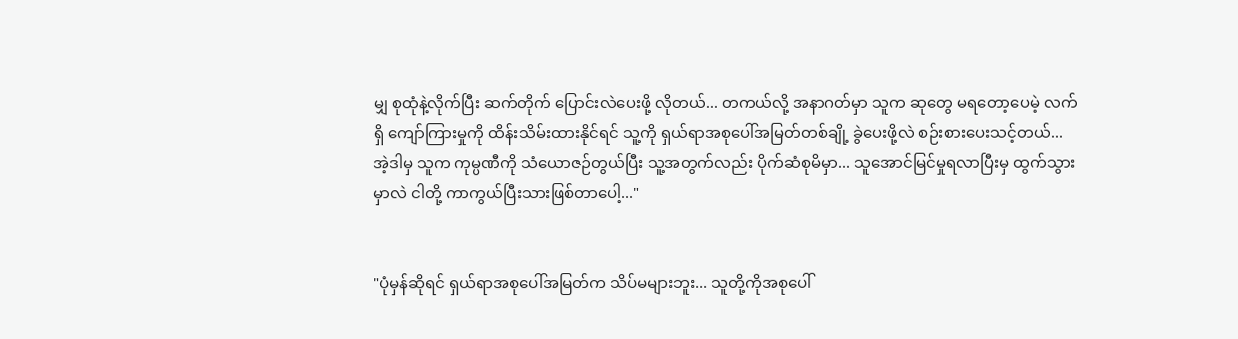မျှ စုထုံနဲ့လိုက်ပြီး ဆက်တိုက် ပြောင်းလဲပေးဖို့ လိုတယ်... တကယ်လို့ အနာဂတ်မှာ သူက ဆုတွေ မရတော့ပေမဲ့ လက်ရှိ ကျော်ကြားမှုကို ထိန်းသိမ်းထားနိုင်ရင် သူ့ကို ရှယ်ရာအစုပေါ်အမြတ်တစ်ချို့ ခွဲပေးဖို့လဲ စဉ်းစားပေးသင့်တယ်... အဲ့ဒါမှ သူက ကုမ္ပဏီကို သံယောဇဉ်တွယ်ပြီး သူ့အတွက်လည်း ပိုက်ဆံစုမိမှာ... သူအောင်မြင်မှုရလာပြီးမှ ထွက်သွားမှာလဲ ငါတို့ ကာကွယ်ပြီးသားဖြစ်တာပေါ့..."


"ပုံမှန်ဆိုရင် ရှယ်ရာအစုပေါ်အမြတ်က သိပ်မများဘူး... သူတို့ကိုအစုပေါ်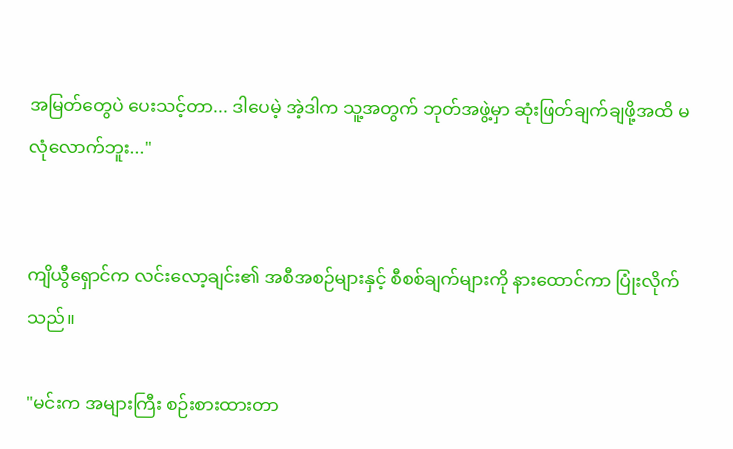အမြတ်တွေပဲ ပေးသင့်တာ... ဒါပေမဲ့ အဲ့ဒါက သူ့အတွက် ဘုတ်အဖွဲ့မှာ ဆုံးဖြတ်ချက်ချဖို့အထိ မလုံလောက်ဘူး..."


ကျိယွီရှောင်က လင်းလော့ချင်း၏ အစီအစဉ်များနှင့် စီစစ်ချက်များကို နားထောင်ကာ ပြုံးလိုက်သည်။

"မင်းက အများကြီး စဉ်းစားထားတာ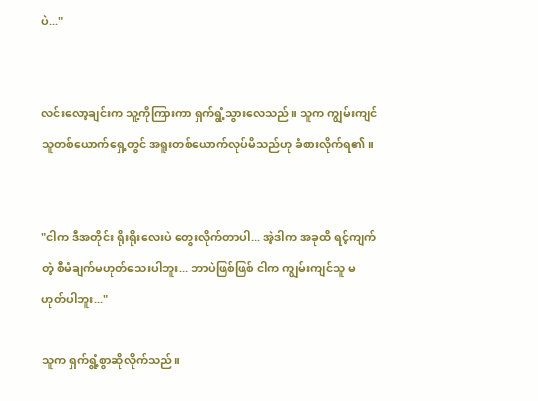ပဲ..."


လင်းလော့ချင်းက သူ့ကိုကြားကာ ရှက်ရွံ့သွားလေသည်။ သူက ကျွမ်းကျင်သူတစ်ယောက်ရှေ့တွင် အရူးတစ်ယောက်လုပ်မိသည်ဟု ခံစားလိုက်ရ၏။


"ငါက ဒီအတိုင်း ရိုးရိုးလေးပဲ တွေးလိုက်တာပါ... အဲ့ဒါက အခုထိ ရင့်ကျက်တဲ့ စီမံချက်မဟုတ်သေးပါဘူး... ဘာပဲဖြစ်ဖြစ် ငါက ကျွမ်းကျင်သူ မဟုတ်ပါဘူး..."

သူက ရှက်ရွံ့စွာဆိုလိုက်သည်။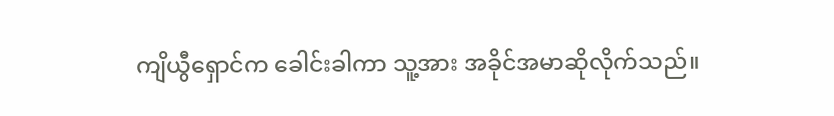ကျိယွီရှောင်က ခေါင်းခါကာ သူ့အား အခိုင်အမာဆိုလိုက်သည်။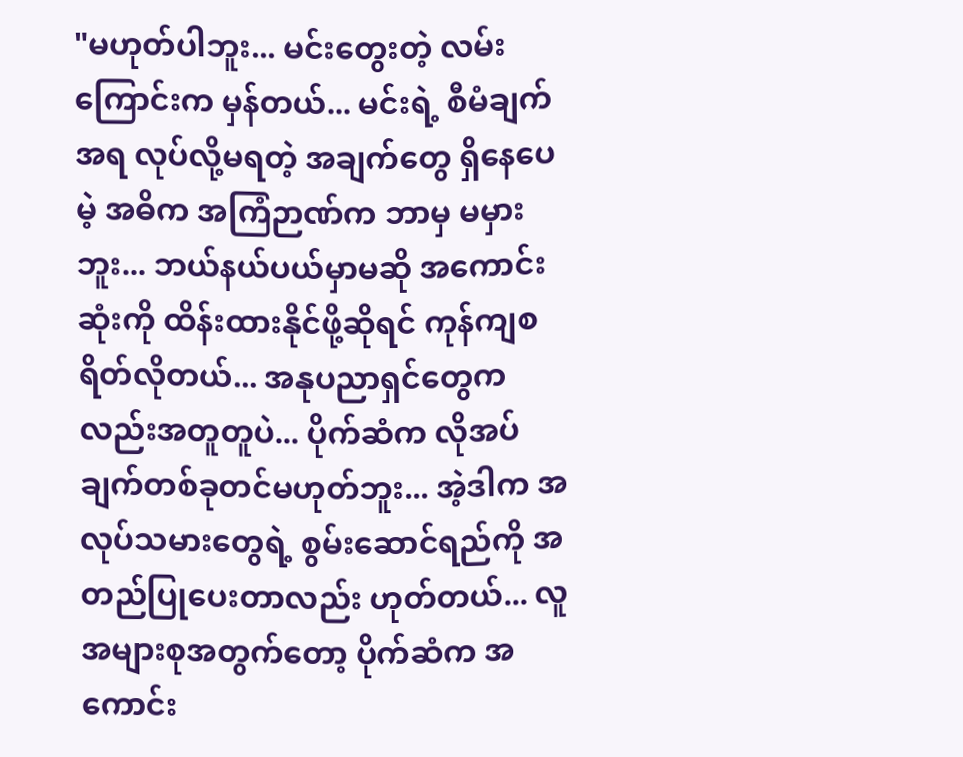"မဟုတ်ပါဘူး... မင်းတွေးတဲ့ လမ်းကြောင်းက မှန်တယ်... မင်းရဲ့ စီမံချက်အရ လုပ်လို့မရတဲ့ အချက်တွေ ရှိနေပေမဲ့ အဓိက အကြံဉာဏ်က ဘာမှ မမှားဘူး... ဘယ်နယ်ပယ်မှာမဆို အကောင်းဆုံးကို ထိန်းထားနိုင်ဖို့ဆိုရင် ကုန်ကျစရိတ်လိုတယ်... အနုပညာရှင်တွေကလည်းအတူတူပဲ... ပိုက်ဆံက လိုအပ်ချက်တစ်ခုတင်မဟုတ်ဘူး... အဲ့ဒါက အလုပ်သမားတွေရဲ့ စွမ်းဆောင်ရည်ကို အတည်ပြုပေးတာလည်း ဟုတ်တယ်... လူအများစုအတွက်တော့ ပိုက်ဆံက အကောင်း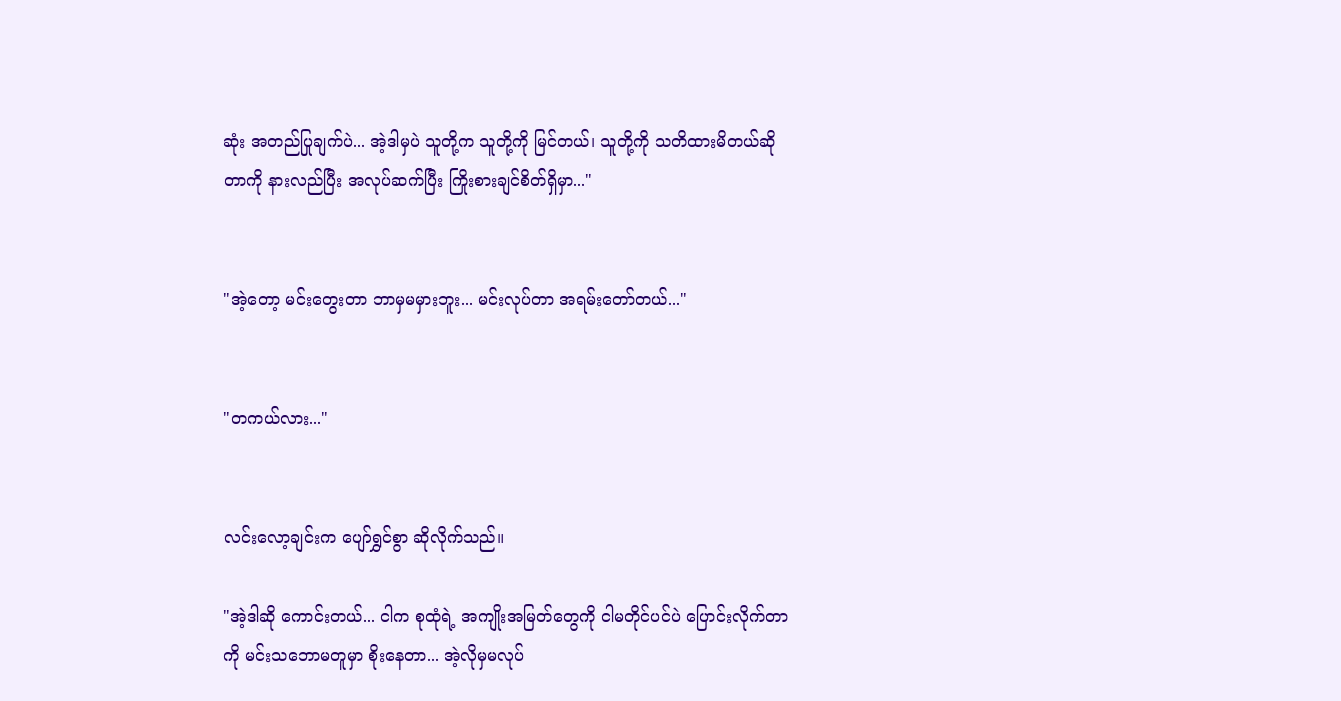ဆုံး အတည်ပြုချက်ပဲ... အဲ့ဒါမှပဲ သူတို့က သူတို့ကို မြင်တယ်၊ သူတို့ကို သတိထားမိတယ်ဆိုတာကို နားလည်ပြီး အလုပ်ဆက်ပြီး ကြိုးစားချင်စိတ်ရှိမှာ..."


"အဲ့တော့ မင်းတွေးတာ ဘာမှမမှားဘူး... မင်းလုပ်တာ အရမ်းတော်တယ်..."


"တကယ်လား..."


လင်းလော့ချင်းက ပျော်ရွှင်စွာ ဆိုလိုက်သည်။

"အဲ့ဒါဆို ကောင်းတယ်... ငါက စုထုံရဲ့ အကျိုးအမြတ်တွေကို ငါမတိုင်ပင်ပဲ ပြောင်းလိုက်တာကို မင်းသဘောမတူမှာ စိုးနေတာ... အဲ့လိုမှမလုပ်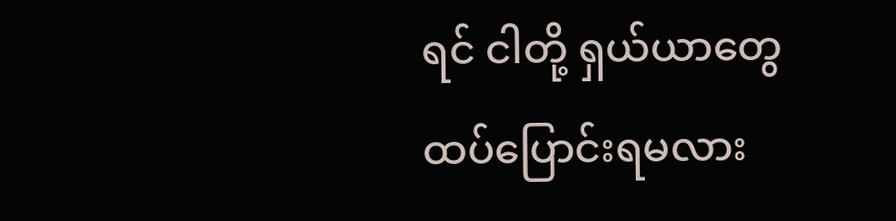ရင် ငါတို့ ရှယ်ယာတွေ ထပ်ပြောင်းရမလား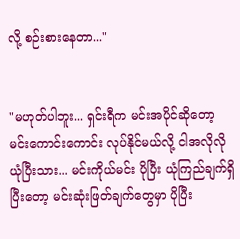လို့ စဉ်းစားနေတာ..."


"မဟုတ်ပါဘူး... ရှင်းရီက မင်းအပိုင်ဆိုတော့ မင်းကောင်းကောင်း လုပ်နိုင်မယ်လို့ ငါအလိုလိုယုံပြီးသား... မင်းကိုယ်မင်း ပိုပြီး ယုံကြည်ချက်ရှိပြီးတော့ မင်းဆုံးဖြတ်ချက်တွေမှာ ပိုပြီး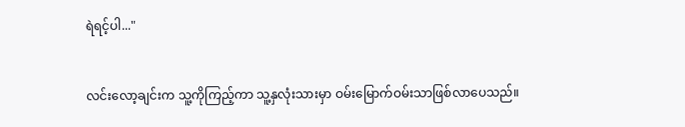ရဲရင့်ပါ..."


လင်းလော့ချင်းက သူ့ကိုကြည့်ကာ သူ့နှလုံးသားမှာ ဝမ်းမြောက်ဝမ်းသာဖြစ်လာပေသည်။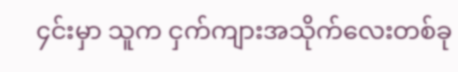၄င်းမှာ သူက ငှက်ကျားအသိုက်လေးတစ်ခု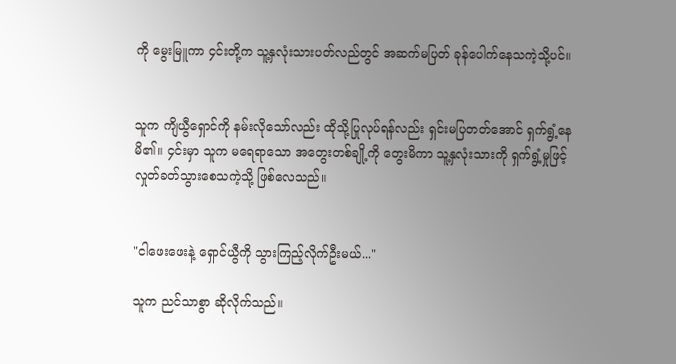ကို မွေးမြူကာ ၄င်းတို့က သူ့နှလုံးသားပတ်လည်တွင် အဆက်မပြတ် ခုန်ပေါက်နေသကဲ့သို့ပင်။


သူက ကျိယွီရှောင်ကို နမ်းလိုသော်လည်း ထိုသို့ပြုလုပ်ရန်လည်း ရှင်းမပြတတ်အောင် ရှက်ရွံ့နေမိ၏။ ၄င်းမှာ သူက မရေရာသော အတွေးတစ်ချို့ကို တွေးမိကာ သူ့နှလုံးသားကို ရှက်ရွံ့မှုဖြင့် လှုတ်ခတ်သွားစေသကဲ့သို့ ဖြစ်လေသည်။


"ငါဖေးဖေးနဲ့ ရှောင်ယွီကို သွားကြည့်လိုက်ဦးမယ်..."

သူက ညင်သာစွာ ဆိုလိုက်သည်။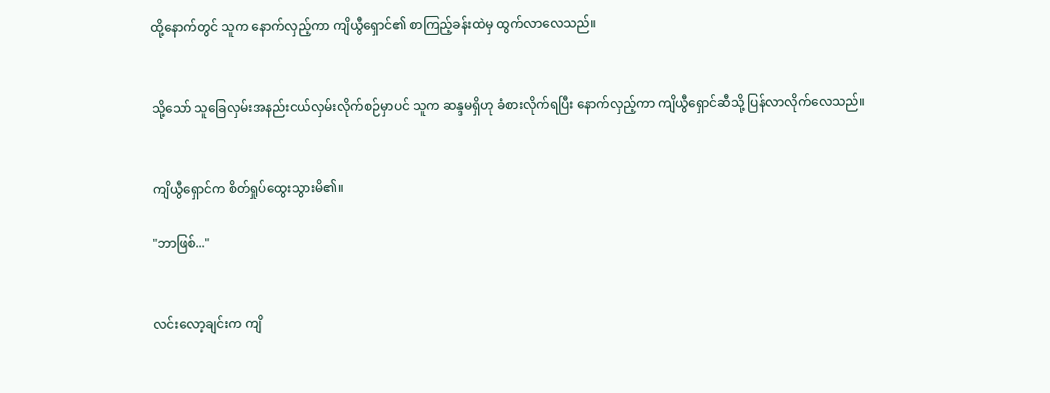ထို့နောက်တွင် သူက နောက်လှည့်ကာ ကျိယွီရှောင်၏ စာကြည့်ခန်းထဲမှ ထွက်လာလေသည်။


သို့သော် သူခြေလှမ်းအနည်းငယ်လှမ်းလိုက်စဉ်မှာပင် သူက ဆန္ဒမရှိဟု ခံစားလိုက်ရပြီး နောက်လှည့်ကာ ကျိယွီရှောင်ဆီသို့ ပြန်လာလိုက်လေသည်။


ကျိယွီရှောင်က စိတ်ရှုပ်ထွေးသွားမိ၏။

"ဘာဖြစ်..."


လင်းလော့ချင်းက ကျိ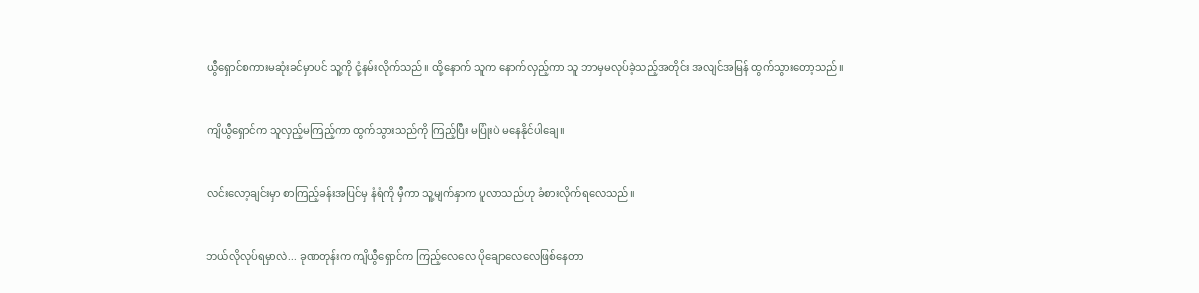ယွီရှောင်စကားမဆုံးခင်မှာပင် သူ့ကို ငုံ့နမ်းလိုက်သည်။ ထို့နောက် သူက နောက်လှည့်ကာ သူ ဘာမှမလုပ်ခဲ့သည့်အတိုင်း အလျင်အမြန် ထွက်သွားတော့သည်။


ကျိယွီရှောင်က သူလှည့်မကြည့်ကာ ထွက်သွားသည်ကို ကြည့်ပြီး မပြုံးပဲ မနေနိုင်ပါချေ။


လင်းလော့ချင်းမှာ စာကြည့်ခန်းအပြင်မှ နံရံကို မှီကာ သူ့မျက်နှာက ပူလာသည်ဟု ခံစားလိုက်ရလေသည်။


ဘယ်လိုလုပ်ရမှာလဲ... ခုဏတုန်းက ကျိယွီရှောင်က ကြည့်လေလေ ပိုချောလေလေဖြစ်နေတာ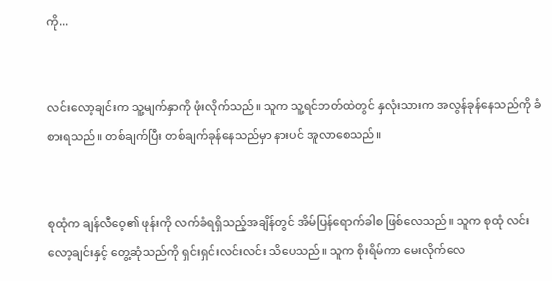ကို...


လင်းလော့ချင်းက သူ့မျက်နှာကို ဖုံးလိုက်သည်။ သူက သူ့ရင်ဘတ်ထဲတွင် နှလုံးသားက အလွန်ခုန်နေသည်ကို ခံစားရသည်။ တစ်ချက်ပြီး တစ်ချက်ခုန်နေသည်မှာ နားပင် အူလာစေသည်။


စုထုံက ချန်လီဝေ့၏ ဖုန်းကို လက်ခံရရှိသည့်အချိန်တွင် အိမ်ပြန်ရောက်ခါစ ဖြစ်လေသည်။ သူက စုထုံ လင်းလော့ချင်းနှင့် တွေ့ဆုံသည်ကို ရှင်းရှင်းလင်းလင်း သိပေသည်။ သူက စိုးရိမ်ကာ မေးလိုက်လေ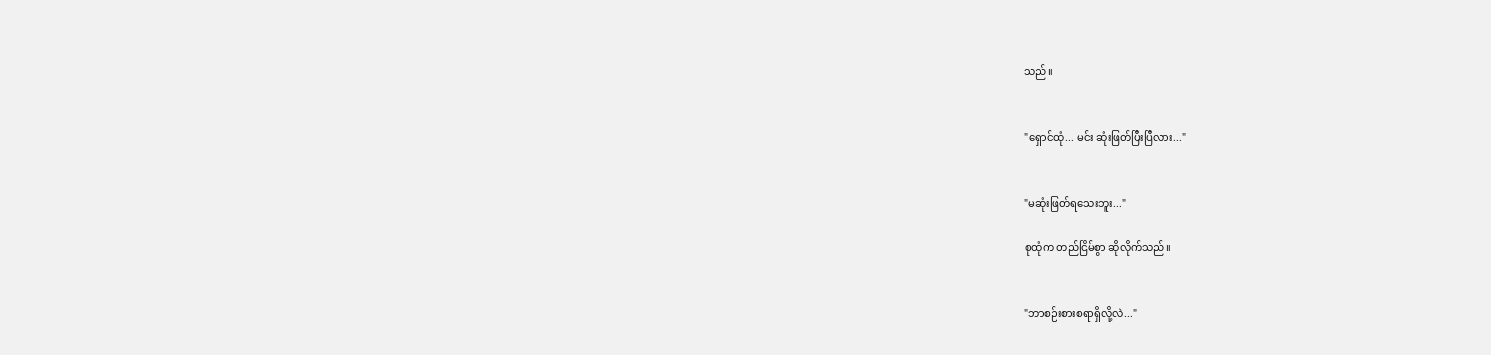သည်။


"ရှောင်ထုံ... မင်း ဆုံးဖြတ်ပြီးပြီလား..."


"မဆုံးဖြတ်ရသေးဘူး..."

စုထုံက တည်ငြိမ်စွာ ဆိုလိုက်သည်။


"ဘာစဉ်းစားစရာရှိလို့လဲ..."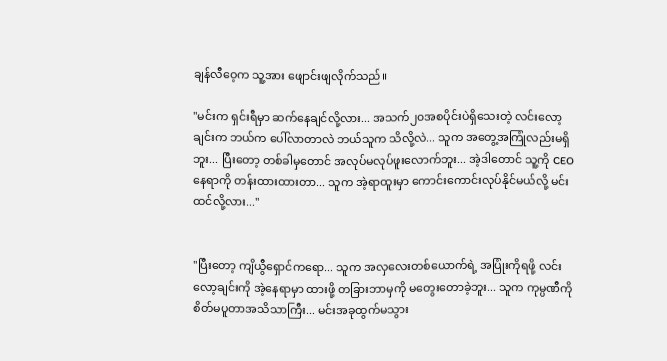ချန်လီဝေ့က သူ့အား ဖျောင်းဖျလိုက်သည်။

"မင်းက ရှင်းရီမှာ ဆက်နေချင်လို့လား... အသက်၂၀အစပိုင်းပဲရှိသေးတဲ့ လင်းလော့ချင်းက ဘယ်က ပေါ်လာတာလဲ ဘယ်သူက သိလို့လဲ... သူက အတွေ့အကြုံလည်းမရှိဘူး... ပြီးတော့ တစ်ခါမှတောင် အလုပ်မလုပ်ဖူးလောက်ဘူး... အဲ့ဒါတောင် သူ့ကို CEOနေရာကို တန်းထားထားတာ... သူက အဲ့ရာထူးမှာ ကောင်းကောင်းလုပ်နိုင်မယ်လို့ မင်းထင်လို့လား..."


"ပြီးတော့ ကျိယွီရှောင်ကရော... သူက အလှလေးတစ်ယောက်ရဲ့ အပြုံးကိုရဖို့ လင်းလော့ချင်းကို အဲ့နေရာမှာ ထားဖို့ တခြားဘာမှကို မတွေးတောခဲ့ဘူး... သူက ကုမ္ပဏီကို စိတ်မပူတာအသိသာကြီး... မင်းအခုထွက်မသွား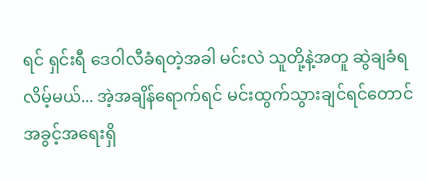ရင် ရှင်းရီ ဒေဝါလီခံရတဲ့အခါ မင်းလဲ သူတို့နဲ့အတူ ဆွဲချခံရလိမ့်မယ်... အဲ့အချိန်ရောက်ရင် မင်းထွက်သွားချင်ရင်တောင် အခွင့်အရေးရှိ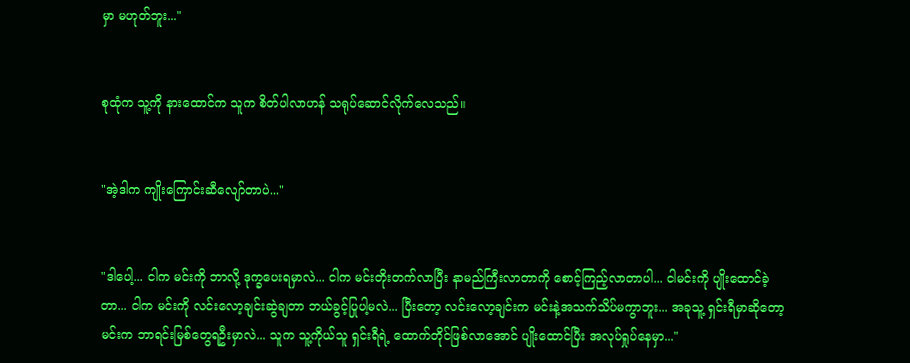မှာ မဟုတ်ဘူး..."


စုထုံက သူ့ကို နားထောင်က သူက စိတ်ပါလာဟန် သရုပ်ဆောင်လိုက်လေသည်။


"အဲ့ဒါက ကျိုးကြောင်းဆီလျော်တာပဲ..."


"ဒါပေါ့... ငါက မင်းကို ဘာလို့ ဒုက္ခပေးရမှာလဲ... ငါက မင်းတိုးတက်လာပြီး နာမည်ကြီးလာတာကို စောင့်ကြည့်လာတာပါ... ငါမင်းကို ပျိုးထောင်ခဲ့တာ... ငါက မင်းကို လင်းလော့ချင်းဆွဲချတာ ဘယ်ခွင့်ပြုပါ့မလဲ... ပြီးတော့ လင်းလော့ချင်းက မင်းနဲ့အသက်သိပ်မကွာဘူး... အခုသူ့ ရှင်းရီမှာဆိုတော့ မင်းက ဘာရင်းမြစ်တွေရဦးမှာလဲ... သူက သူ့ကိုယ်သူ ရှင်းရီရဲ့ ထောက်တိုင်ဖြစ်လာအောင် ပျိုးထောင်ပြီး အလုပ်ရှုပ်နေမှာ..."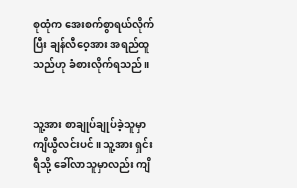စုထုံက အေးစက်စွာရယ်လိုက်ပြီး ချန်လီဝေ့အား အရည်ထူသည်ဟု ခံစားလိုက်ရသည်။


သူ့အား စာချုပ်ချုပ်ခဲ့သူမှာ ကျိယွီလင်းပင်။ သူ့အား ရှင်းရီသို့ ခေါ်လာသူမှာလည်း ကျိ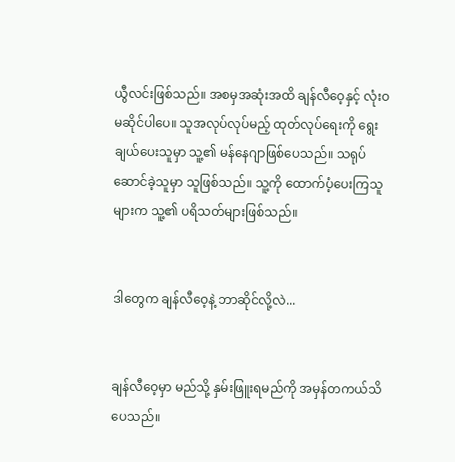ယွီလင်းဖြစ်သည်။ အစမှအဆုံးအထိ ချန်လီဝေ့နှင့် လုံးဝ မဆိုင်ပါပေ။ သူအလုပ်လုပ်မည့် ထုတ်လုပ်ရေးကို ရွေးချယ်ပေးသူမှာ သူ့၏ မန်နေဂျာဖြစ်ပေသည်။ သရုပ်ဆောင်ခဲ့သူမှာ သူဖြစ်သည်။ သူ့ကို ထောက်ပံ့ပေးကြသူများက သူ့၏ ပရိသတ်များဖြစ်သည်။


ဒါတွေက ချန်လီဝေ့နဲ့ ဘာဆိုင်လို့လဲ...


ချန်လီဝေ့မှာ မည်သို့ နှမ်းဖြူးရမည်ကို အမှန်တကယ်သိပေသည်။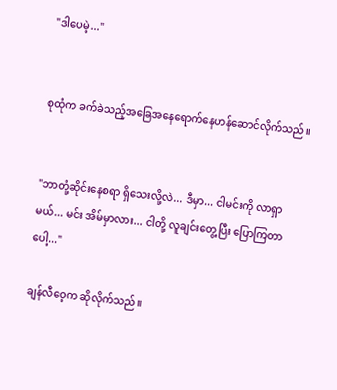"ဒါပေမဲ့..."


စုထုံက ခက်ခဲသည့်အခြေအနေရောက်နေဟန်ဆောင်လိုက်သည်။


"ဘာတုံ့ဆိုင်းနေစရာ ရှိသေးလို့လဲ... ဒီမှာ... ငါမင်းကို လာရှာမယ်... မင်း အိမ်မှာလား... ငါတို့ လူချင်းတွေ့ပြီး ပြောကြတာပေါ့..."

ချန်လီဝေ့က ဆိုလိုက်သည်။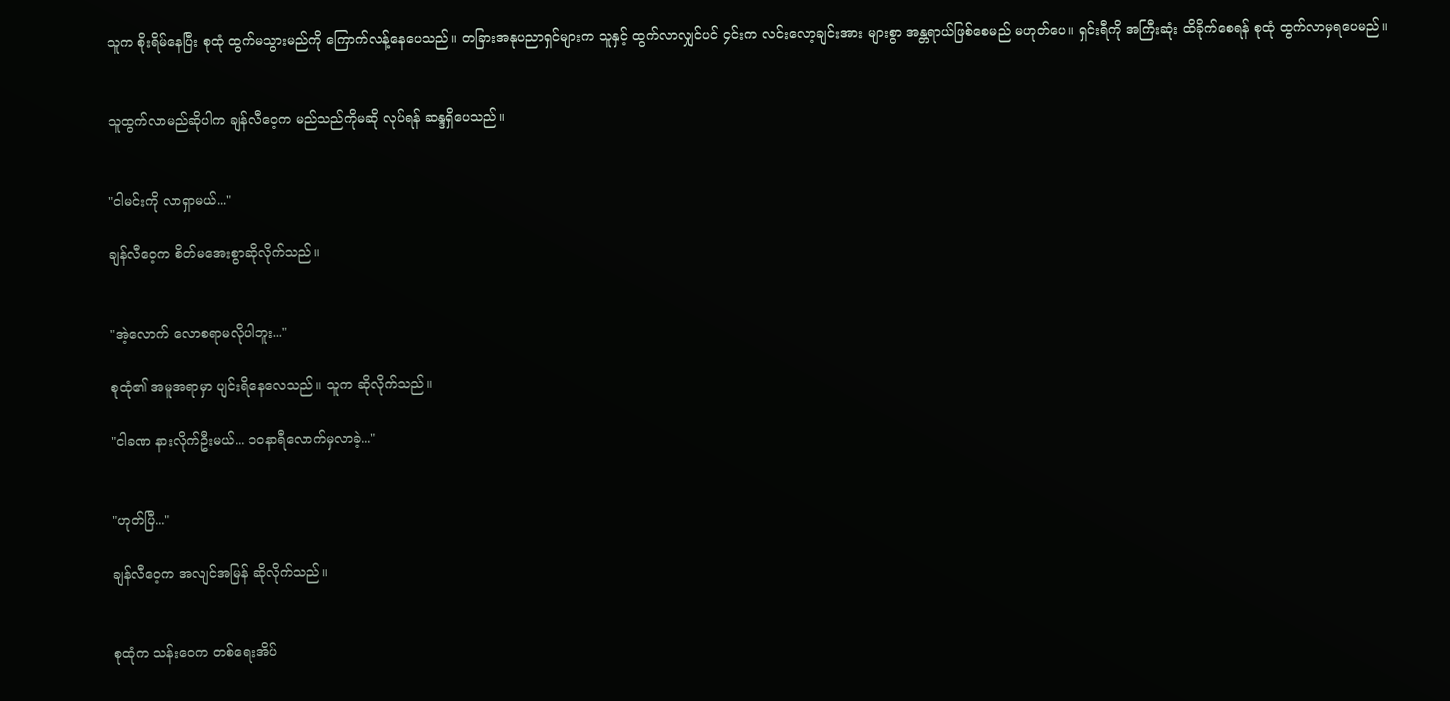သူက စိုးရိမ်နေပြီး စုထုံ ထွက်မသွားမည်ကို ကြောက်လန့်နေပေသည်။ တခြားအနုပညာရှင်များက သူနှင့် ထွက်လာလျှင်ပင် ၄င်းက လင်းလော့ချင်းအား များစွာ အန္တရာယ်ဖြစ်စေမည် မဟုတ်ပေ။ ရှင်းရီကို အကြီးဆုံး ထိခိုက်စေရန် စုထုံ ထွက်လာမှရပေမည်။


သူထွက်လာမည်ဆိုပါက ချန်လီဝေ့က မည်သည်ကိုမဆို လုပ်ရန် ဆန္ဒရှိပေသည်။


"ငါမင်းကို လာရှာမယ်..."

ချန်လီဝေ့က စိတ်မအေးစွာဆိုလိုက်သည်။


"အဲ့လောက် လောစရာမလိုပါဘူး..."

စုထုံ၏ အမူအရာမှာ ပျင်းရိနေလေသည်။ သူက ဆိုလိုက်သည်။

"ငါခဏ နားလိုက်ဦးမယ်... ၁၀နာရီလောက်မှလာခဲ့..."


"ဟုတ်ပြီ..."

ချန်လီဝေ့က အလျင်အမြန် ဆိုလိုက်သည်။


စုထုံက သန်းဝေက တစ်ရေးအိပ်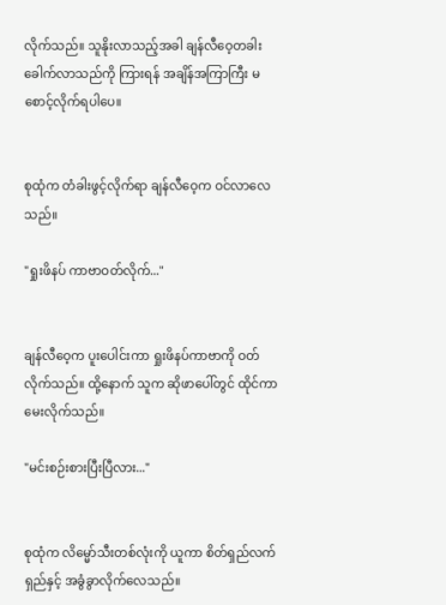လိုက်သည်။ သူနိုးလာသည့်အခါ ချန်လီဝေ့တခါးခေါက်လာသည်ကို ကြားရန် အချိန်အကြာကြီး မစောင့်လိုက်ရပါပေ။


စုထုံက တံခါးဖွင့်လိုက်ရာ ချန်လီဝေ့က ဝင်လာလေသည်။

"ရှုးဖိနပ် ကာဗာဝတ်လိုက်..."


ချန်လီဝေ့က ပူးပေါင်းကာ ရှုးဖိနပ်ကာဗာကို ဝတ်လိုက်သည်။ ထို့နောက် သူက ဆိုဖာပေါ်တွင် ထိုင်ကာ မေးလိုက်သည်။

"မင်းစဉ်းစားပြီးပြီလား..."


စုထုံက လိမ္မော်သီးတစ်လုံးကို ယူကာ စိတ်ရှည်လက်ရှည်နှင့် အခွံခွာလိုက်လေသည်။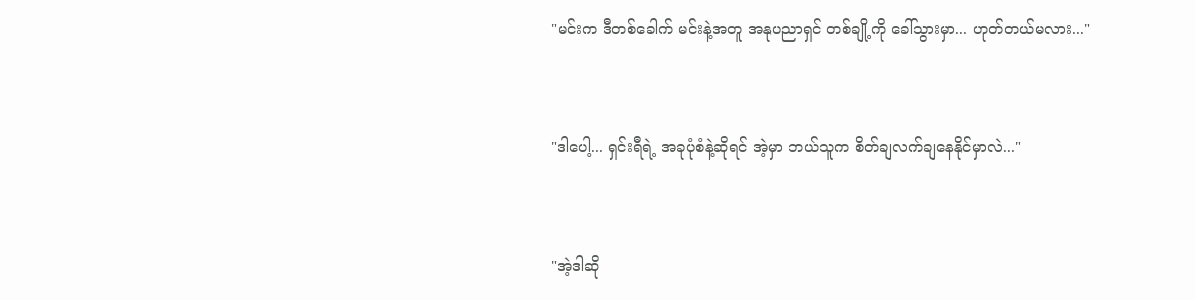"မင်းက ဒီတစ်ခေါက် မင်းနဲ့အတူ အနုပညာရှင် တစ်ချို့ကို ခေါ်သွားမှာ... ဟုတ်တယ်မလား..."


"ဒါပေါ့... ရှင်းရီရဲ့ အခုပုံစံနဲ့ဆိုရင် အဲ့မှာ ဘယ်သူက စိတ်ချလက်ချနေနိုင်မှာလဲ..."


"အဲ့ဒါဆို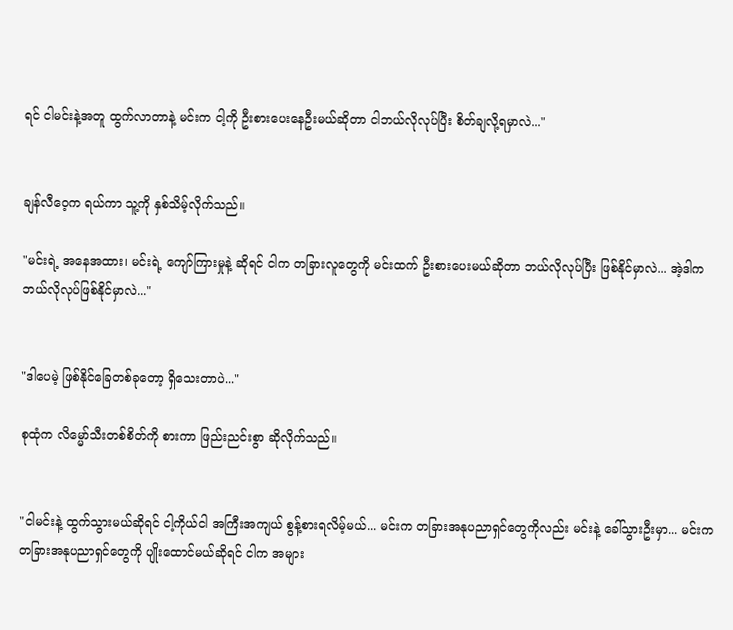ရင် ငါမင်းနဲ့အတူ ထွက်လာတာနဲ့ မင်းက ငါ့ကို ဦးစားပေးနေဦးမယ်ဆိုတာ ငါဘယ်လိုလုပ်ပြီး စိတ်ချလို့ရမှာလဲ..."


ချန်လီဝေ့က ရယ်ကာ သူ့ကို နှစ်သိမ့်လိုက်သည်။

"မင်းရဲ့ အနေအထား၊ မင်းရဲ့ ကျော်ကြားမှုနဲ့ ဆိုရင် ငါက တခြားလူတွေကို မင်းထက် ဦးစားပေးမယ်ဆိုတာ ဘယ်လိုလုပ်ပြီး ဖြစ်နိုင်မှာလဲ... အဲ့ဒါက ဘယ်လိုလုပ်ဖြစ်နိုင်မှာလဲ..."


"ဒါပေမဲ့ ဖြစ်နိုင်ခြေတစ်ခုတော့ ရှိသေးတာပဲ..."

စုထုံက လိမ္မော်သီးတစ်စိတ်ကို စားကာ ဖြည်းညင်းစွာ ဆိုလိုက်သည်။


"ငါမင်းနဲ့ ထွက်သွားမယ်ဆိုရင် ငါ့ကိုယ်ငါ အကြီးအကျယ် စွန့်စားရလိမ့်မယ်... မင်းက တခြားအနုပညာရှင်တွေကိုလည်း မင်းနဲ့ ခေါ်သွားဦးမှာ... မင်းက တခြားအနုပညာရှင်တွေကို ပျိုးထောင်မယ်ဆိုရင် ငါက အများ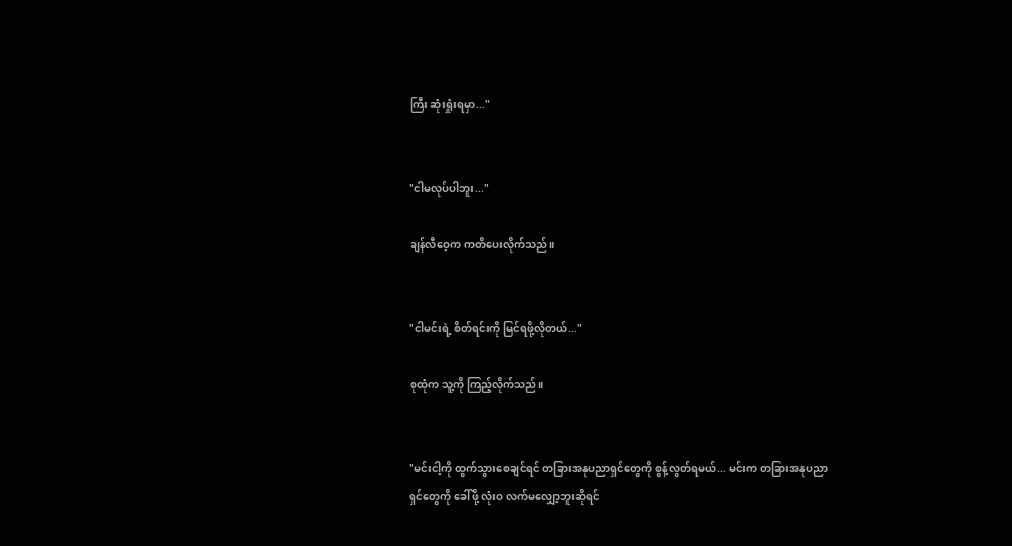ကြီး ဆုံးရှုံးရမှာ..."


"ငါမလုပ်ပါဘူး..."

ချန်လီဝေ့က ကတိပေးလိုက်သည်။


"ငါမင်းရဲ့ စိတ်ရင်းကို မြင်ရဖို့လိုတယ်..."

စုထုံက သူ့ကို ကြည့်လိုက်သည်။


"မင်းငါ့ကို ထွက်သွားစေချင်ရင် တခြားအနုပညာရှင်တွေကို စွန့်လွတ်ရမယ်... မင်းက တခြားအနုပညာရှင်တွေကို ခေါ်ဖို့ လုံးဝ လက်မလျှော့ဘူးဆိုရင်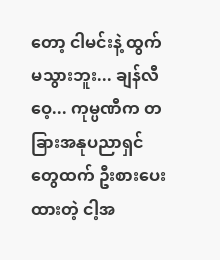တော့ ငါမင်းနဲ့ ထွက်မသွားဘူး... ချန်လီဝေ့... ကုမ္ပဏီက တခြားအနုပညာရှင်တွေထက် ဦးစားပေးထားတဲ့ ငါ့အ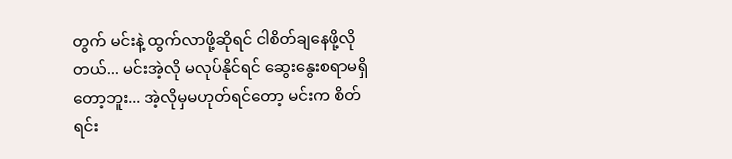တွက် မင်းနဲ့ ထွက်လာဖို့ဆိုရင် ငါစိတ်ချနေဖို့လိုတယ်... မင်းအဲ့လို မလုပ်နိုင်ရင် ဆွေးနွေးစရာမရှိတော့ဘူး... အဲ့လိုမှမဟုတ်ရင်တော့ မင်းက စိတ်ရင်း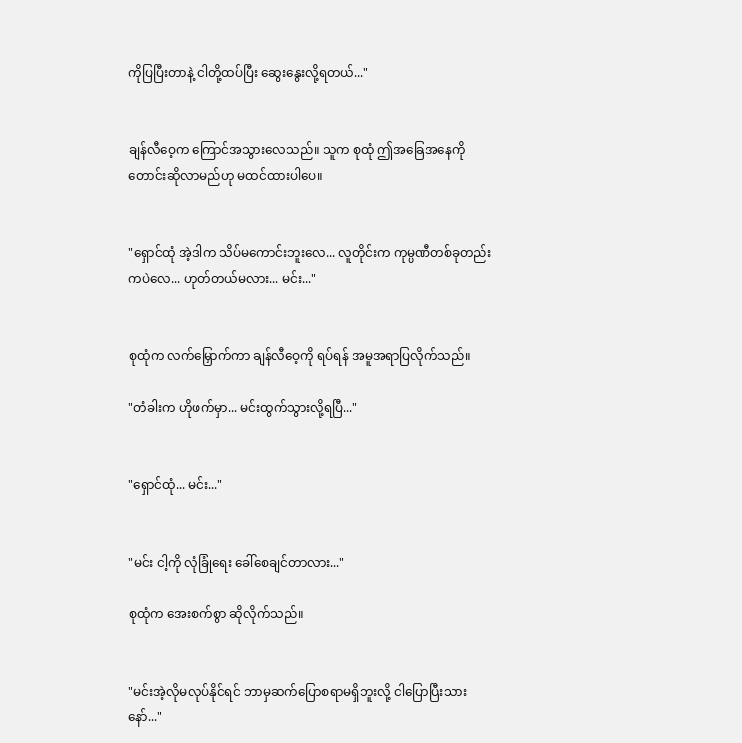ကိုပြပြီးတာနဲ့ ငါတို့ထပ်ပြီး ဆွေးနွေးလို့ရတယ်..."


ချန်လီဝေ့က ကြောင်အသွားလေသည်။ သူက စုထုံ ဤအခြေအနေကို တောင်းဆိုလာမည်ဟု မထင်ထားပါပေ။


"ရှောင်ထုံ အဲ့ဒါက သိပ်မကောင်းဘူးလေ... လူတိုင်းက ကုမ္ပဏီတစ်ခုတည်းကပဲလေ... ဟုတ်တယ်မလား... မင်း..."


စုထုံက လက်မြှောက်ကာ ချန်လီဝေ့ကို ရပ်ရန် အမူအရာပြလိုက်သည်။

"တံခါးက ဟိုဖက်မှာ... မင်းထွက်သွားလို့ရပြီ..."


"ရှောင်ထုံ... မင်း..."


"မင်း ငါ့ကို လုံခြုံရေး ခေါ်စေချင်တာလား..."

စုထုံက အေးစက်စွာ ဆိုလိုက်သည်။


"မင်းအဲ့လိုမလုပ်နိုင်ရင် ဘာမှဆက်ပြောစရာမရှိဘူးလို့ ငါပြောပြီးသားနော်..."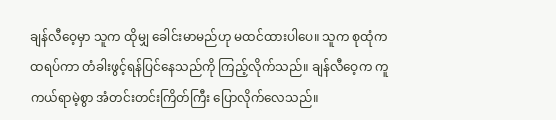ချန်လီဝေ့မှာ သူက ထိုမျှ ခေါင်းမာမည်ဟု မထင်ထားပါပေ။ သူက စုထုံက ထရပ်ကာ တံခါးဖွင့်ရန်ပြင်နေသည်ကို ကြည့်လိုက်သည်။ ချန်လီဝေ့က ကူကယ်ရာမဲ့စွာ အံတင်းတင်းကြိတ်ကြီး ပြောလိုက်လေသည်။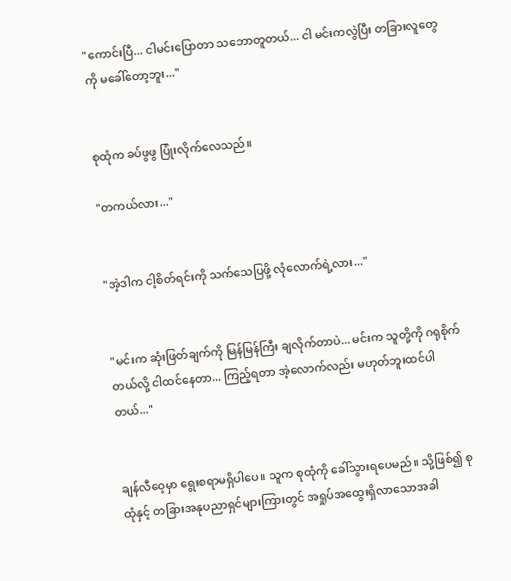"ကောင်းပြီ... ငါမင်းပြောတာ သဘောတူတယ်... ငါ မင်းကလွဲပြီး တခြားလူတွေကို မခေါ်တော့ဘူး..."


စုထုံက ခပ်ဖွဖွ ပြုံးလိုက်လေသည်။

"တကယ်လား..."


"အဲ့ဒါက ငါ့စိတ်ရင်းကို သက်သေပြဖို့ လုံလောက်ရဲ့လား..."


"မင်းက ဆုံးဖြတ်ချက်ကို မြန်မြန်ကြီး ချလိုက်တာပဲ... မင်းက သူတို့ကို ဂရုစိုက်တယ်လို့ ငါထင်နေတာ... ကြည့်ရတာ အဲ့လောက်လည်း မဟုတ်ဘူးထင်ပါတယ်..."


ချန်လီဝေ့မှာ ရွေးစရာမရှိပါပေ။ သူက စုထုံကို ခေါ်သွားရပေမည်။ သို့ဖြစ်၍ စုထုံနှင့် တခြားအနုပညာရှင်များကြားတွင် အရှုပ်အထွေးရှိလာသောအခါ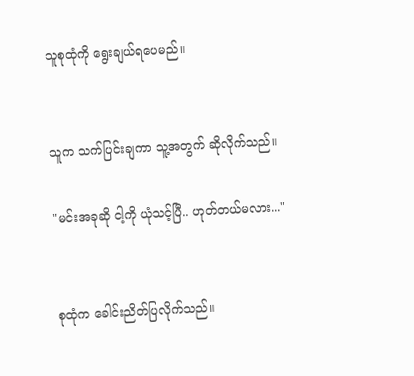သူစုထုံကို ရွေးချယ်ရပေမည်။


သူက သက်ပြင်းချကာ သူ့အတွက် ဆိုလိုက်သည်။

"မင်းအခုဆို ငါ့ကို ယုံသင့်ပြီ.. ဟုတ်တယ်မလား..."


စုထုံက ခေါင်းညိတ်ပြလိုက်သည်။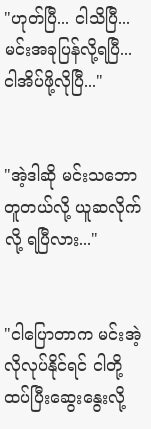"ဟုတ်ပြီ... ငါသိပြီ... မင်းအခုပြန်လို့ရပြီ... ငါအိပ်ဖို့လိုပြီ..."


"အဲ့ဒါဆို မင်းသဘောတူတယ်လို့ ယူဆလိုက်လို့ ရပြီလား..."


"ငါပြောတာက မင်းအဲ့လိုလုပ်နိုင်ရင် ငါတို့ ထပ်ပြီးဆွေးနွေးလို့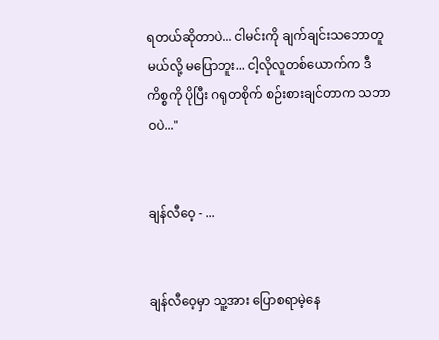ရတယ်ဆိုတာပဲ... ငါမင်းကို ချက်ချင်းသဘောတူမယ်လို့ မပြောဘူး... ငါ့လိုလူတစ်ယောက်က ဒီကိစ္စကို ပိုပြီး ဂရုတစိုက် စဉ်းစားချင်တာက သဘာဝပဲ..."


ချန်လီဝေ့ - ...


ချန်လီဝေ့မှာ သူ့အား ပြောစရာမဲ့နေ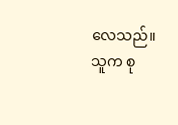လေသည်။ သူက စု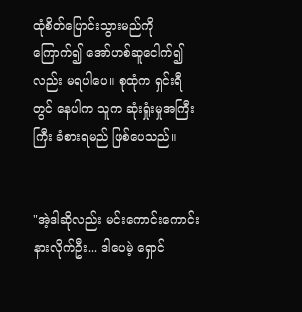ထုံစိတ်ပြောင်းသွားမည်ကို ကြောက်၍ အော်ဟစ်ဆူငေါက်၍လည်း မရပါပေ။ စုထုံက ရှင်းရီတွင် နေပါက သူက ဆုံးရှုံးမှုအကြီးကြီး ခံစားရမည် ဖြစ်ပေသည်။


"အဲ့ဒါဆိုလည်း မင်းကောင်းကောင်းနားလိုက်ဦး... ဒါပေမဲ့ ရှောင်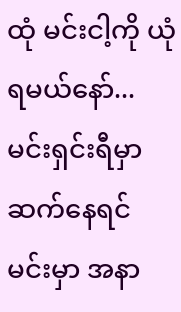ထုံ မင်းငါ့ကို ယုံရမယ်နော်... မင်းရှင်းရီမှာဆက်နေရင် မင်းမှာ အနာ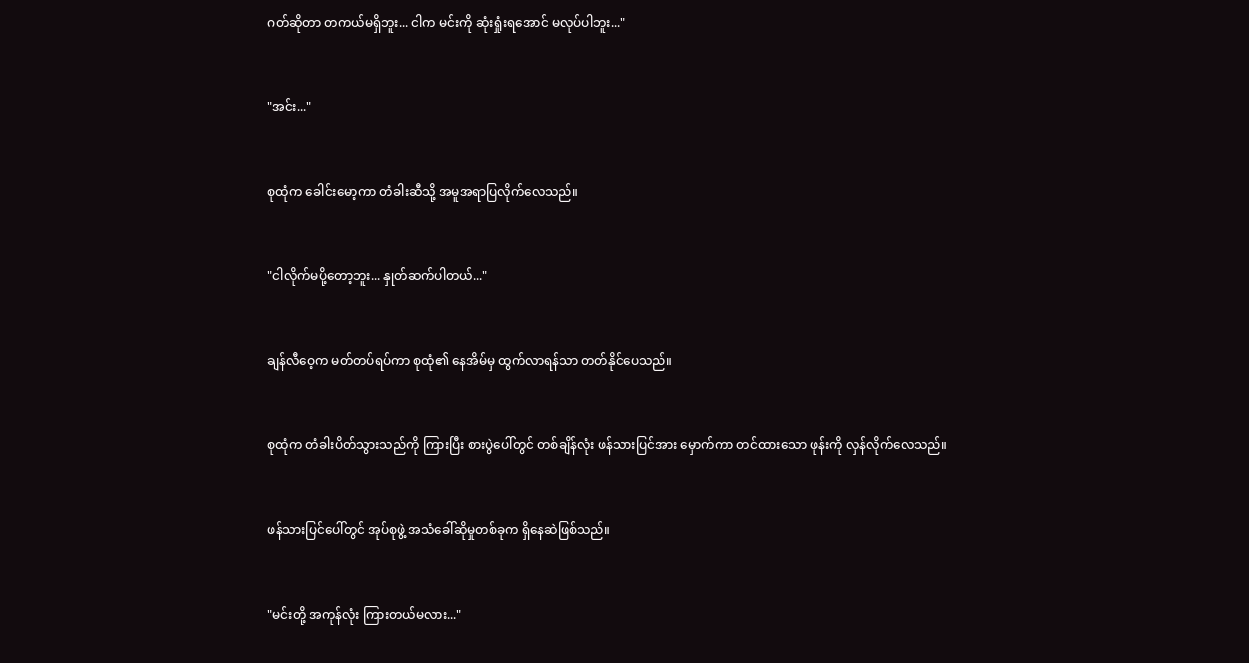ဂတ်ဆိုတာ တကယ်မရှိဘူး... ငါက မင်းကို ဆုံးရှုံးရအောင် မလုပ်ပါဘူး..."


"အင်း..."


စုထုံက ခေါင်းမော့ကာ တံခါးဆီသို့ အမူအရာပြလိုက်လေသည်။


"ငါလိုက်မပို့တော့ဘူး... နှုတ်ဆက်ပါတယ်..."


ချန်လီဝေ့က မတ်တပ်ရပ်ကာ စုထုံ၏ နေအိမ်မှ ထွက်လာရန်သာ တတ်နိုင်ပေသည်။


စုထုံက တံခါးပိတ်သွားသည်ကို ကြားပြီး စားပွဲပေါ်တွင် တစ်ချိန်လုံး ဖန်သားပြင်အား မှောက်ကာ တင်ထားသော ဖုန်းကို လှန်လိုက်လေသည်။


ဖန်သားပြင်ပေါ်တွင် အုပ်စုဖွဲ့ အသံခေါ်ဆိုမှုတစ်ခုက ရှိနေဆဲဖြစ်သည်။


"မင်းတို့ အကုန်လုံး ကြားတယ်မလား..."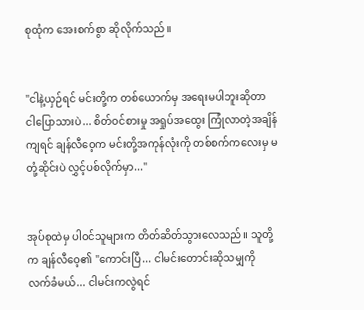စုထုံက အေးစက်စွာ ဆိုလိုက်သည်။


"ငါနဲ့ယှဉ်ရင် မင်းတို့က တစ်ယောက်မှ အရေးမပါဘူးဆိုတာ ငါပြောသားပဲ... စိတ်ဝင်စားမှု အရှုပ်အထွေး ကြုံလာတဲ့အချိန်ကျရင် ချန်လီဝေ့က မင်းတို့အကုန်လုံးကို တစ်စက်ကလေးမှ မတုံ့ဆိုင်းပဲ လွှင့်ပစ်လိုက်မှာ..."


အုပ်စုထဲမှ ပါဝင်သူများက တိတ်ဆိတ်သွားလေသည်။ သူတို့က ချန်လီဝေ့၏ "ကောင်းပြီ... ငါမင်းတောင်းဆိုသမျှကို လက်ခံမယ်... ငါမင်းကလွဲရင်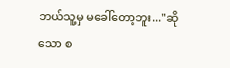ဘယ်သူ့မှ မခေါ်တော့ဘူး..."ဆိုသော စ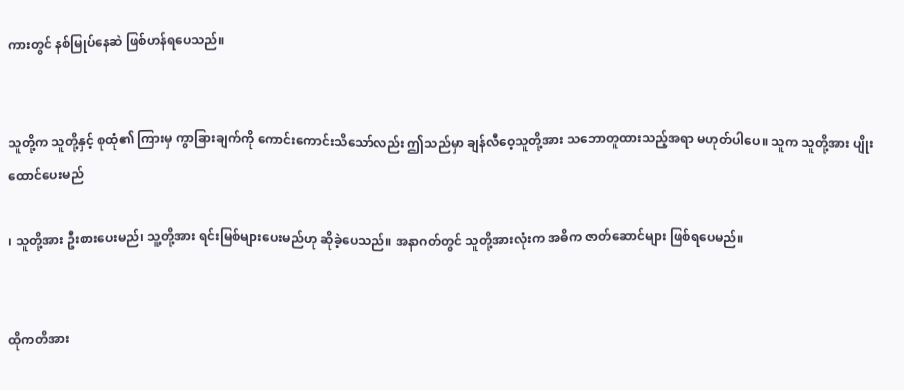ကားတွင် နစ်မြုပ်နေဆဲ ဖြစ်ဟန်ရပေသည်။


သူတို့က သူတို့နှင့် စုထုံ၏ ကြားမှ ကွာခြားချက်ကို ကောင်းကောင်းသိသော်လည်း ဤသည်မှာ ချန်လီဝေ့သူတို့အား သဘောတူထားသည့်အရာ မဟုတ်ပါပေ။ သူက သူတို့အား ပျိုးထောင်ပေးမည်

၊ သူတို့အား ဦးစားပေးမည်၊ သူ့တို့အား ရင်းမြစ်များပေးမည်ဟု ဆိုခဲ့ပေသည်။ အနာဂတ်တွင် သူတို့အားလုံးက အဓိက ဇာတ်ဆောင်များ ဖြစ်ရပေမည်။


ထိုကတိအား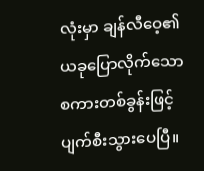လုံးမှာ ချန်လီဝေ့၏ ယခုပြောလိုက်သောစကားတစ်ခွန်းဖြင့် ပျက်စီးသွားပေပြီ။